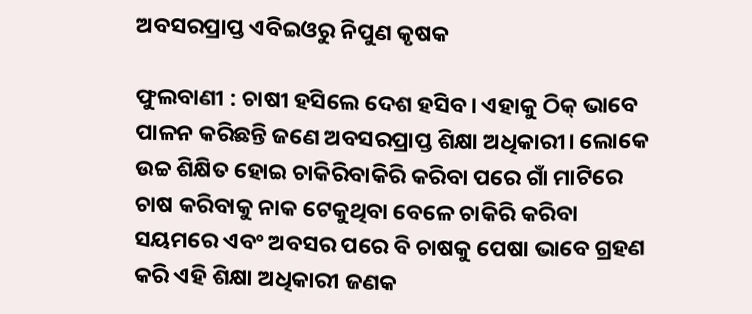ଅବସରପ୍ରାପ୍ତ ଏବିଇଓରୁ ନିପୁଣ କୃଷକ

ଫୁଲବାଣୀ : ଚାଷୀ ହସିଲେ ଦେଶ ହସିବ। ଏହାକୁ ଠିକ୍‍ ଭାବେ ପାଳନ କରିଛନ୍ତି ଜଣେ ଅବସରପ୍ରାପ୍ତ ଶିକ୍ଷା ଅଧିକାରୀ। ଲୋକେ ଉଚ୍ଚ ଶିକ୍ଷିତ ହୋଇ ଚାକିରିବାକିରି କରିବା ପରେ ଗାଁ ମାଟିରେ ଚାଷ କରିବାକୁ ନାକ ଟେକୁଥିବା ବେଳେ ଚାକିରି କରିବା ସୟମରେ ଏବଂ ଅବସର ପରେ ବି ଚାଷକୁ ପେଷା ଭାବେ ଗ୍ରହଣ କରି ଏହି ଶିକ୍ଷା ଅଧିକାରୀ ଜଣକ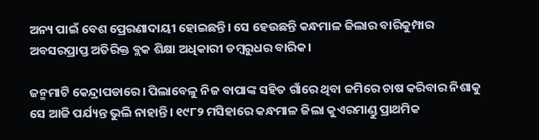ଅନ୍ୟ ପାଇଁ ବେଶ ପ୍ରେରଣାଦାୟୀ ହୋଇଛନ୍ତି। ସେ ହେଉଛନ୍ତି କନ୍ଧମାଳ ଜିଲାର ବାରିକୁମ୍ପାର ଅବସରପ୍ରାପ୍ତ ଅତିରିକ୍ତ ବ୍ଲକ ଶିକ୍ଷା ଅଧିକାରୀ ଡମ୍ବରୁଧର ବାରିକ।

ଜନ୍ମମାଟି କେନ୍ଦ୍ରାପଡାରେ। ପିଲାବେଳୁ ନିଜ ବାପାଙ୍କ ସହିତ ଗାଁରେ ଥିବା ଜମିରେ ଚାଷ କରିବାର ନିଶାକୁ ସେ ଆଜି ପର୍ଯ୍ୟନ୍ତ ଭୁଲି ନାହାନ୍ତି। ୧୯୮୨ ମସିହାରେ କନ୍ଧମାଳ ଜିଲା କୁଏରମାଣ୍ଡୁ ପ୍ରାଥମିକ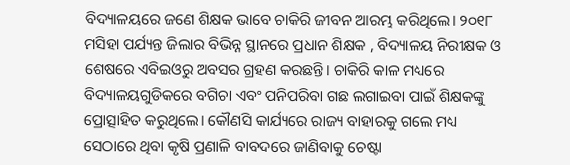ବିଦ୍ୟାଳୟରେ ଜଣେ ଶିକ୍ଷକ ଭାବେ ଚାକିରି ଜୀବନ ଆରମ୍ଭ କରିଥିଲେ। ୨୦୧୮ ମସିହା ପର୍ଯ୍ୟନ୍ତ ଜିଲାର ବିଭିନ୍ନ ସ୍ଥାନରେ ପ୍ରଧାନ ଶିକ୍ଷକ , ବିଦ୍ୟାଳୟ ନିରୀକ୍ଷକ ଓ ଶେଷରେ ଏବିଇଓରୁ ଅବସର ଗ୍ରହଣ କରଛନ୍ତି। ଚାକିରି କାଳ ମଧ୍ୟରେ ବିଦ୍ୟାଳୟଗୁଡିକ‌‌ରେ ବଗିଚା ଏବଂ ପନିପରିବା ଗଛ ଲଗାଇବା ପାଇଁ ଶିକ୍ଷକଙ୍କୁ ପ୍ରୋତ୍ସାହିତ କରୁଥିଲେ। କୌଣସି କାର୍ଯ୍ୟରେ ରାଜ୍ୟ ବାହାରକୁ ଗଲେ ମଧ୍ୟ ସେଠାରେ ଥିବା କୃଷି ପ୍ରଣାଳି ବାବଦରେ ଜାଣିବାକୁ ଚେଷ୍ଟା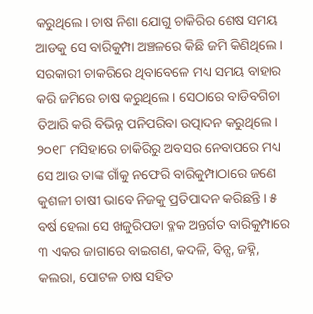କରୁଥିଲେ। ଚାଷ ନିଶା ଯୋଗୁ ଚାକିରିର ଶେଷ ସମୟ ଆଡକୁ ସେ ବାରିକୁମ୍ପା ଅଞ୍ଚଳରେ କିଛି ଜମି କିଣିଥିଲେ। ସରକାରୀ ଚାକରିରେ ଥିବାବେଳେ ମଧ୍ୟ ସମୟ ବାହାର କରି ଜମିରେ ଚାଷ କରୁଥିଲେ । ସେଠାରେ ବାଡିବଗିଚା ତିଆରି କରି ବିଭିନ୍ନ ପନିପରିବା ଉତ୍ପାଦନ କରୁଥିଲେ। ୨୦୧୮ ମସିହାରେ ଚାକିରିରୁ ଅବସର ନେବାପରେ ମଧ୍ୟ ସେ ଆଉ ତାଙ୍କ ଗାଁକୁ ନଫେରି ବାରିକୁମ୍ପାଠାରେ ଜଣେ କୁଶଳୀ ଚାଷୀ ଭାବେ ନିଜକୁ ପ୍ରତିପାଦନ କରିଛନ୍ତି। ୫ ବର୍ଷ ହେଲା ସେ ଖଜୁରିପଡା ବ୍ଳକ ଅନ୍ତର୍ଗତ ବାରିକୁମ୍ପାରେ ୩ ଏକର ଜାଗାରେ ବାଇଗଣ, କଦଳି, ବିନ୍ସ, ଜହ୍ନି, କଲରା, ପୋଟଳ ଚାଷ ସହିତ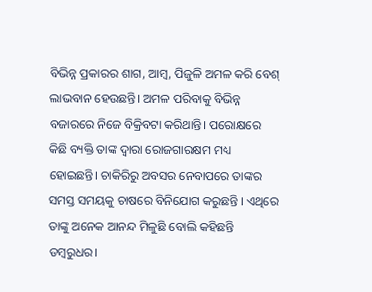ବିଭିନ୍ନ ପ୍ରକାରର ଶାଗ, ଆମ୍ବ, ପିଜୁଳି ଅମଳ କରି ବେଶ୍‍ ଲାଭବାନ ହେଉଛନ୍ତି। ଅମଳ ପରିବାକୁ ବିଭିନ୍ନ ବଜାରରେ ନିଜେ ବିକ୍ରିବଟା କରିଥାନ୍ତି। ପରୋକ୍ଷରେ କିଛି ବ୍ୟକ୍ତି ତାଙ୍କ ଦ୍ବାରା ରୋଜଗାରକ୍ଷମ ମଧ୍ୟ ହୋଇଛନ୍ତି। ଚାକିରିରୁ ଅବସର ନେବାପରେ ତାଙ୍କର ସମସ୍ତ ସମୟକୁ ଚାଷରେ ବିନିଯୋଗ କରୁଛନ୍ତି । ଏଥିରେ ତାଙ୍କୁ ଅନେକ ଆନନ୍ଦ ମିଳୁଛି ବୋଲି କହିଛନ୍ତି ଡମ୍ବରୁଧର।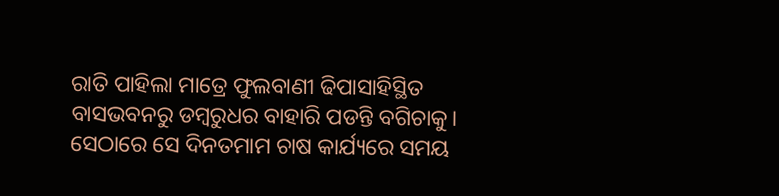ରାତି ପାହିଲା ମାତ୍ରେ ଫୁଲବାଣୀ ଢିପାସାହିସ୍ଥିତ ବାସଭବନରୁ ଡମ୍ବରୁଧର ବାହାରି ପଡନ୍ତି ବଗିଚାକୁ। ସେଠାରେ ସେ ଦିନତମାମ ଚାଷ କାର୍ଯ୍ୟରେ ସମୟ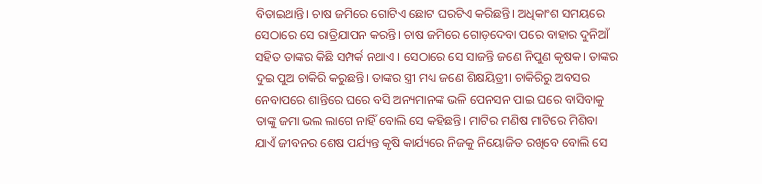ବିତାଇଥାନ୍ତି। ଚାଷ ଜମିରେ ଗୋଟିଏ ଛୋଟ ଘରଟିଏ କରିଛନ୍ତି। ଅଧିକାଂଶ ସମୟରେ ସେଠାରେ ସେ ରାତ୍ରିଯାପନ କରନ୍ତି। ଚାଷ ଜମିରେ ଗୋଡ଼ଦେବା ପରେ ବାହାର ଦୁନିଆଁ ସହିତ ତାଙ୍କର କିଛି ସମ୍ପର୍କ ନଥାଏ । ସେଠାରେ ସେ ସାଜନ୍ତି ଜଣେ ନିପୁଣ କୃଷକ। ତାଙ୍କର ଦୁଇ ପୁଅ ଚାକିରି କରୁଛନ୍ତି। ତାଙ୍କର ସ୍ତ୍ରୀ ମଧ୍ୟ ଜଣେ ଶିକ୍ଷୟିତ୍ରୀ। ଚାକିରିରୁ ଅବସର ନେବାପରେ ଶାନ୍ତିରେ ଘରେ ବସି ଅନ୍ୟମାନଙ୍କ ଭଳି ପେନସନ ପାଇ ଘରେ ବାସିବାକୁ ତାଙ୍କୁ ଜମା ଭଲ ଲାଗେ ନାହିଁ ବୋଲି ସେ କହିଛନ୍ତି। ମାଟିର ମଣିଷ ମାଟିରେ ମିଶିବା ଯାଏଁ ଜୀବନର ଶେଷ ପର୍ଯ୍ୟନ୍ତ କୃଷି କାର୍ଯ୍ୟରେ ନିଜକୁ ନିୟୋଜିତ ରଖିବେ ବୋଲି ସେ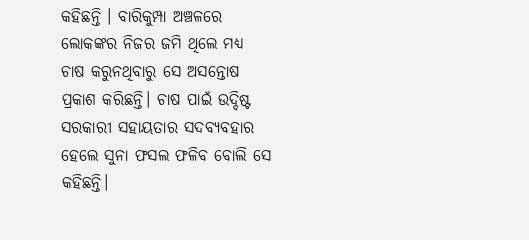କହିଛନ୍ତି । ବାରିକୁମ୍ପା ଅଞ୍ଚଳରେ ଲୋକଙ୍କର ନିଜର ଜମି ଥିଲେ ମଧ୍ୟ ଚାଷ କରୁନଥିବାରୁ ସେ ଅସନ୍ତୋଷ ପ୍ରକାଶ କରିଛନ୍ତି। ଚାଷ ପାଇଁ ଉଦ୍ଦିଷ୍ଟ ସରକାରୀ ସହାୟତାର ସଦବ୍ୟବହାର ହେଲେ ସୁନା ଫସଲ ଫଳିବ ବୋଲି ସେ କହିଛନ୍ତି।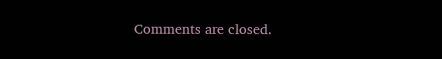Comments are closed.